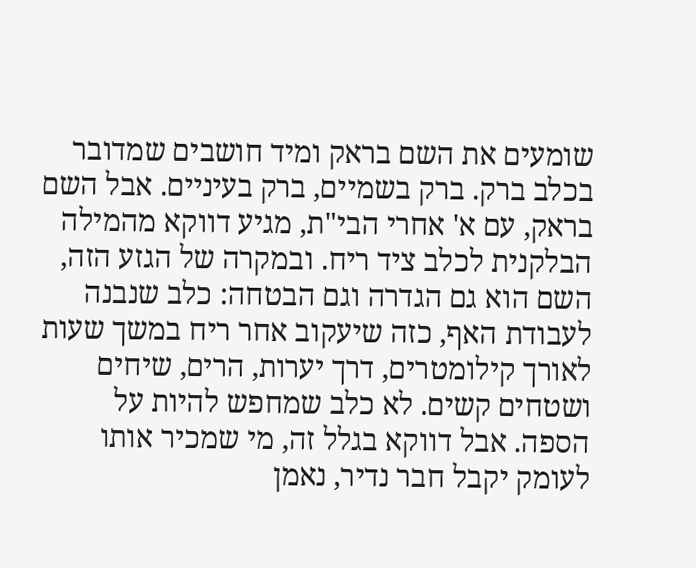שומעים את השם בראק ומיד חושבים שמדובר בכלב ברק. ברק בשמיים, ברק בעיניים. אבל השם בראק, עם א' אחרי הבי"ת, מגיע דווקא מהמילה הבלקנית לכלב ציד ריח. ובמקרה של הגזע הזה, השם הוא גם הגדרה וגם הבטחה: כלב שנבנה לעבודת האף, כזה שיעקוב אחר ריח במשך שעות לאורך קילומטרים, דרך יערות, הרים, שיחים ושטחים קשים. לא כלב שמחפש להיות על הספה. אבל דווקא בגלל זה, מי שמכיר אותו לעומק יקבל חבר נדיר, נאמן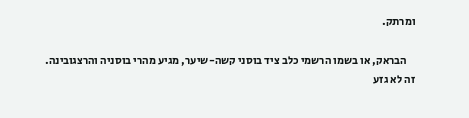ומרתק.

    הבראק, או בשמו הרשמי כלב ציד בוסני קשה-שיער, מגיע מהרי בוסניה והרצגובינה. זה לא גזע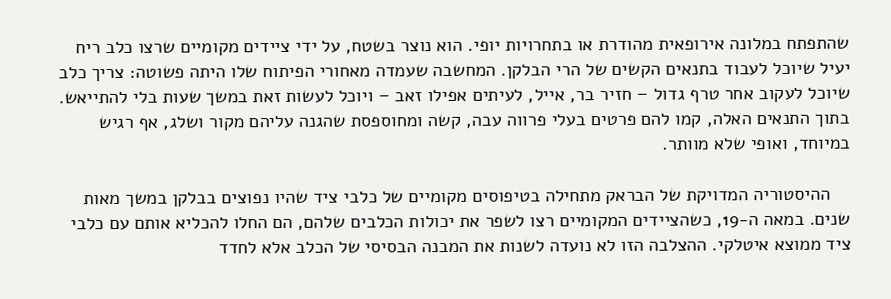שהתפתח במלונה אירופאית מהודרת או בתחרויות יופי. הוא נוצר בשטח, על ידי ציידים מקומיים שרצו כלב ריח יעיל שיוכל לעבוד בתנאים הקשים של הרי הבלקן. המחשבה שעמדה מאחורי הפיתוח שלו היתה פשוטה: צריך כלב שיוכל לעקוב אחר טרף גדול – חזיר בר, אייל, לעיתים אפילו זאב – ויוכל לעשות זאת במשך שעות בלי להתייאש. בתוך התנאים האלה, קמו להם פרטים בעלי פרווה עבה, קשה ומחוספסת שהגנה עליהם מקור ושלג, אף רגיש במיוחד, ואופי שלא מוותר.

    ההיסטוריה המדויקת של הבראק מתחילה בטיפוסים מקומיים של כלבי ציד שהיו נפוצים בבלקן במשך מאות שנים. במאה ה-19, כשהציידים המקומיים רצו לשפר את יכולות הכלבים שלהם, הם החלו להכליא אותם עם כלבי ציד ממוצא איטלקי. ההצלבה הזו לא נועדה לשנות את המבנה הבסיסי של הכלב אלא לחדד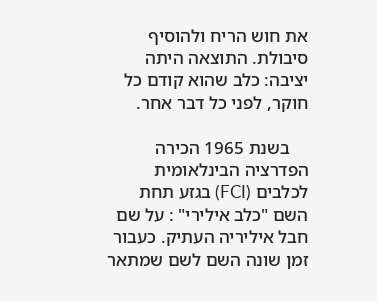את חוש הריח ולהוסיף סיבולת. התוצאה היתה יציבה: כלב שהוא קודם כל חוקר, לפני כל דבר אחר.

    בשנת 1965 הכירה הפדרציה הבינלאומית לכלבים (FCI) בגזע תחת השם "כלב אילירי" : על שם חבל איליריה העתיק. כעבור זמן שונה השם לשם שמתאר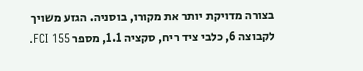בצורה מדויקת יותר את מקורו, בוסניה. הגזע משויך לקבוצה 6, כלבי ציד ריח, סקציה 1.1, מספר FCI 155.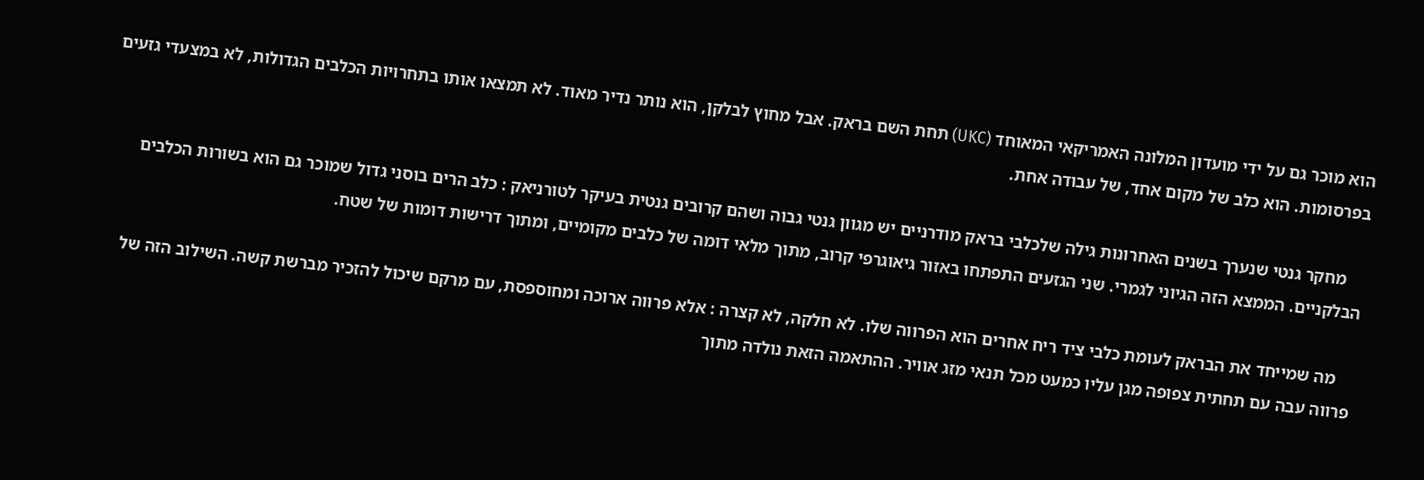הוא מוכר גם על ידי מועדון המלונה האמריקאי המאוחד (UKC) תחת השם בראק. אבל מחוץ לבלקן, הוא נותר נדיר מאוד. לא תמצאו אותו בתחרויות הכלבים הגדולות, לא במצעדי גזעים בפרסומות. הוא כלב של מקום אחד, של עבודה אחת.

    מחקר גנטי שנערך בשנים האחרונות גילה שלכלבי בראק מודרניים יש מגוון גנטי גבוה ושהם קרובים גנטית בעיקר לטורניאק : כלב הרים בוסני גדול שמוכר גם הוא בשורות הכלבים הבלקניים. הממצא הזה הגיוני לגמרי. שני הגזעים התפתחו באזור גיאוגרפי קרוב, מתוך מלאי דומה של כלבים מקומיים, ומתוך דרישות דומות של שטח.

    מה שמייחד את הבראק לעומת כלבי ציד ריח אחרים הוא הפרווה שלו. לא חלקה, לא קצרה : אלא פרווה ארוכה ומחוספסת, עם מרקם שיכול להזכיר מברשת קשה. השילוב הזה של פרווה עבה עם תחתית צפופה מגן עליו כמעט מכל תנאי מזג אוויר. ההתאמה הזאת נולדה מתוך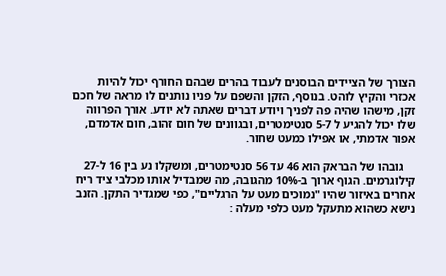הצורך של הציידים הבוסנים לעבוד בהרים שבהם החורף יכול להיות אכזרי והקיץ לוהט. בנוסף, הזקן והשפם על פניו נותנים לו מראה של חכם זקן, מישהו שהיה פה לפניך ויודע דברים שאתה לא יודע. אורך הפרווה שלו יכול להגיע ל 5-7 סנטימטרים, ובגוונים של חום זהוב, חום אדמדם, אפור אדמתי, או אפילו כמעט שחור.

    גובהו של הבראק הוא 46 עד 56 סנטימטרים, ומשקלו נע בין 16 ל-27 קילוגרמים. הגוף ארוך ב-10% מהגובה, מה שמבדיל אותו מכלבי ציד ריח אחרים באיזור שהיו "נמוכים מעט על הרגליים", כפי שמגדיר התקן. הזנב נישא כשהוא מתעקל מעט כלפי מעלה :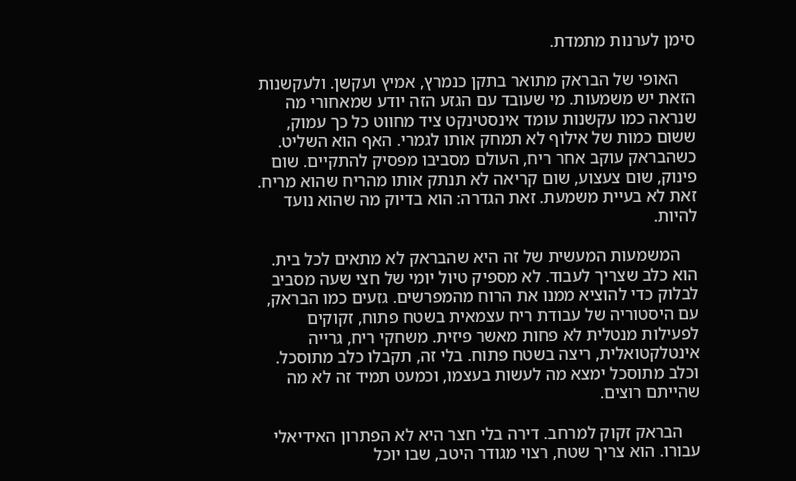סימן לערנות מתמדת.

    האופי של הבראק מתואר בתקן כנמרץ, אמיץ ועקשן. ולעקשנות הזאת יש משמעות. מי שעובד עם הגזע הזה יודע שמאחורי מה שנראה כמו עקשנות עומד אינסטינקט ציד מחווט כל כך עמוק, ששום כמות של אילוף לא תמחק אותו לגמרי. האף הוא השליט. כשהבראק עוקב אחר ריח, העולם מסביבו מפסיק להתקיים. שום פינוק, שום צעצוע, שום קריאה לא תנתק אותו מהריח שהוא מריח. זאת לא בעיית משמעת. זאת הגדרה: הוא בדיוק מה שהוא נועד להיות.

    המשמעות המעשית של זה היא שהבראק לא מתאים לכל בית. הוא כלב שצריך לעבוד. לא מספיק טיול יומי של חצי שעה מסביב לבלוק כדי להוציא ממנו את הרוח מהמפרשים. גזעים כמו הבראק, עם היסטוריה של עבודת ריח עצמאית בשטח פתוח, זקוקים לפעילות מנטלית לא פחות מאשר פיזית. משחקי ריח, גרייה אינטלקטואלית, ריצה בשטח פתוח. בלי זה, תקבלו כלב מתוסכל. וכלב מתוסכל ימצא מה לעשות בעצמו, וכמעט תמיד זה לא מה שהייתם רוצים.

    הבראק זקוק למרחב. דירה בלי חצר היא לא הפתרון האידיאלי עבורו. הוא צריך שטח, רצוי מגודר היטב, שבו יוכל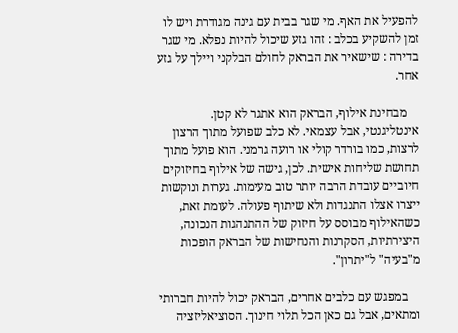להפעיל את האף. מי שגר בבית עם גינה מגודרת ויש לו זמן להשקיע בכלב : זהו גזע שיכול להיות נפלא. מי שגר בדירה : שישאיר את הבראק לחולם הבלקני ויילך על גזע אחר.

    מבחינת אילוף, הבראק הוא אתגר לא קטן. אינטליגנטי, אבל עצמאי. לא כלב שפועל מתוך הרצון לרצות, כמו בורדר קולי או רועה גרמני. הוא פועל מתוך תחושת שליחות אישית. לכן, גישה של אילוף בחיזוקים חיוביים עובדת הרבה יותר טוב מעימות. גערות ונוקשות ייצרו אצלו התנגדות ולא שיתוף פעולה. לעומת זאת, כשהאילוף מבוסס על חיזוק של ההתנהגות הנכונה, היצירתיות, הסקרנות והנחישות של הבראק הופכות מ"בעיה" ל"יתרון".

    במפגש עם כלבים אחרים, הבראק יכול להיות חברותי ומתאים, אבל גם כאן הכל תלוי חינוך. הסוציאליזציה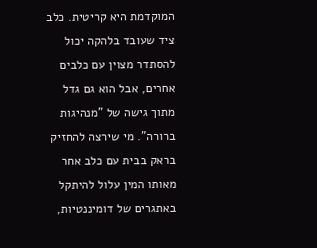המוקדמת היא קריטית. כלב ציד שעובד בלהקה יכול להסתדר מצוין עם כלבים אחרים, אבל הוא גם גדל מתוך גישה של "מנהיגות ברורה". מי שירצה להחזיק בראק בבית עם כלב אחר מאותו המין עלול להיתקל באתגרים של דומיננטיות,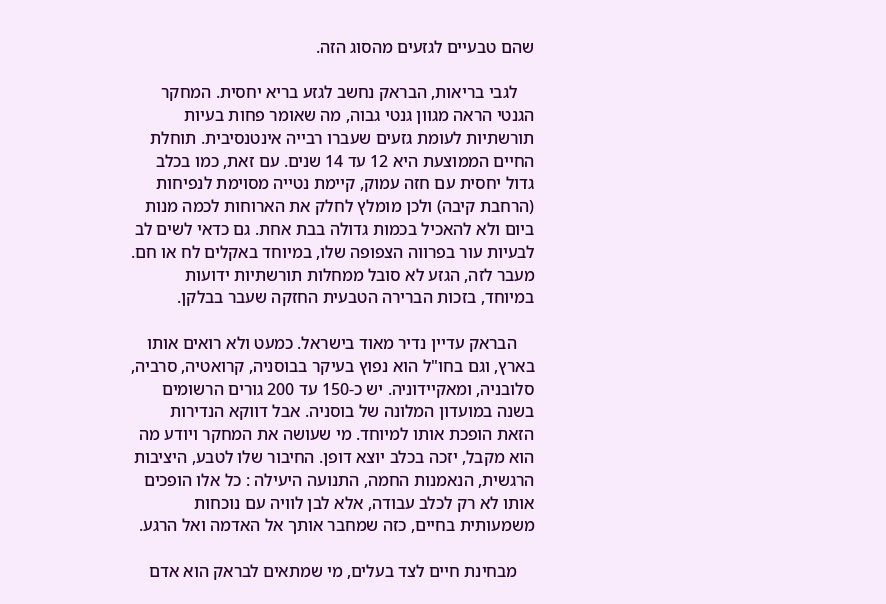שהם טבעיים לגזעים מהסוג הזה.

    לגבי בריאות, הבראק נחשב לגזע בריא יחסית. המחקר הגנטי הראה מגוון גנטי גבוה, מה שאומר פחות בעיות תורשתיות לעומת גזעים שעברו רבייה אינטנסיבית. תוחלת החיים הממוצעת היא 12 עד 14 שנים. עם זאת, כמו בכלב גדול יחסית עם חזה עמוק, קיימת נטייה מסוימת לנפיחות (הרחבת קיבה) ולכן מומלץ לחלק את הארוחות לכמה מנות ביום ולא להאכיל בכמות גדולה בבת אחת. גם כדאי לשים לב לבעיות עור בפרווה הצפופה שלו, במיוחד באקלים לח או חם. מעבר לזה, הגזע לא סובל ממחלות תורשתיות ידועות במיוחד, בזכות הברירה הטבעית החזקה שעבר בבלקן.

    הבראק עדיין נדיר מאוד בישראל. כמעט ולא רואים אותו בארץ, וגם בחו"ל הוא נפוץ בעיקר בבוסניה, קרואטיה, סרביה, סלובניה, ומאקיידוניה. יש כ-150 עד 200 גורים הרשומים בשנה במועדון המלונה של בוסניה. אבל דווקא הנדירות הזאת הופכת אותו למיוחד. מי שעושה את המחקר ויודע מה הוא מקבל, יזכה בכלב יוצא דופן. החיבור שלו לטבע, היציבות הרגשית, הנאמנות החמה, התנועה היעילה : כל אלו הופכים אותו לא רק לכלב עבודה, אלא לבן לוויה עם נוכחות משמעותית בחיים, כזה שמחבר אותך אל האדמה ואל הרגע.

    מבחינת חיים לצד בעלים, מי שמתאים לבראק הוא אדם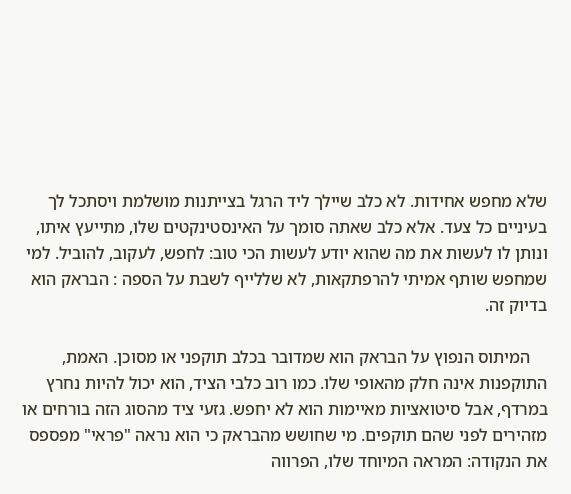שלא מחפש אחידות. לא כלב שיילך ליד הרגל בצייתנות מושלמת ויסתכל לך בעיניים כל צעד. אלא כלב שאתה סומך על האינסטינקטים שלו, מתייעץ איתו, ונותן לו לעשות את מה שהוא יודע לעשות הכי טוב: לחפש, לעקוב, להוביל. למי שמחפש שותף אמיתי להרפתקאות, לא שללייף לשבת על הספה : הבראק הוא בדיוק זה.

    המיתוס הנפוץ על הבראק הוא שמדובר בכלב תוקפני או מסוכן. האמת, התוקפנות אינה חלק מהאופי שלו. כמו רוב כלבי הציד, הוא יכול להיות נחרץ במרדף, אבל סיטואציות מאיימות הוא לא יחפש. גזעי ציד מהסוג הזה בורחים או מזהירים לפני שהם תוקפים. מי שחושש מהבראק כי הוא נראה "פראי" מפספס את הנקודה: המראה המיוחד שלו, הפרווה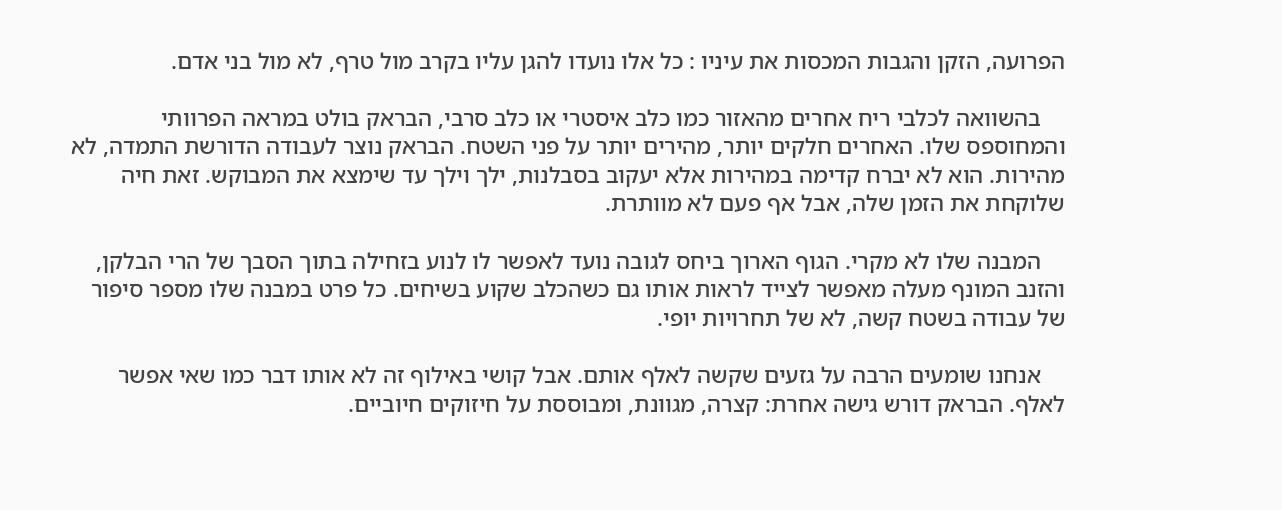הפרועה, הזקן והגבות המכסות את עיניו : כל אלו נועדו להגן עליו בקרב מול טרף, לא מול בני אדם.

    בהשוואה לכלבי ריח אחרים מהאזור כמו כלב איסטרי או כלב סרבי, הבראק בולט במראה הפרוותי והמחוספס שלו. האחרים חלקים יותר, מהירים יותר על פני השטח. הבראק נוצר לעבודה הדורשת התמדה, לא מהירות. הוא לא יברח קדימה במהירות אלא יעקוב בסבלנות, ילך וילך עד שימצא את המבוקש. זאת חיה שלוקחת את הזמן שלה, אבל אף פעם לא מוותרת.

    המבנה שלו לא מקרי. הגוף הארוך ביחס לגובה נועד לאפשר לו לנוע בזחילה בתוך הסבך של הרי הבלקן, והזנב המונף מעלה מאפשר לצייד לראות אותו גם כשהכלב שקוע בשיחים. כל פרט במבנה שלו מספר סיפור של עבודה בשטח קשה, לא של תחרויות יופי.

    אנחנו שומעים הרבה על גזעים שקשה לאלף אותם. אבל קושי באילוף זה לא אותו דבר כמו שאי אפשר לאלף. הבראק דורש גישה אחרת: קצרה, מגוונת, ומבוססת על חיזוקים חיוביים.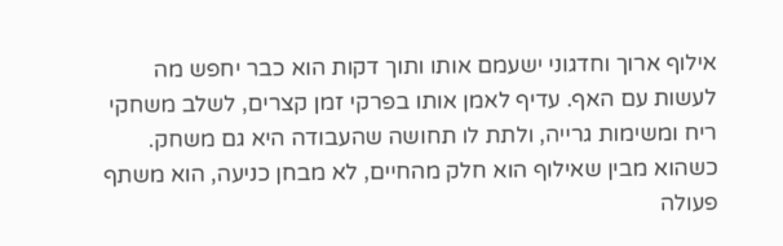אילוף ארוך וחדגוני ישעמם אותו ותוך דקות הוא כבר יחפש מה לעשות עם האף. עדיף לאמן אותו בפרקי זמן קצרים, לשלב משחקי ריח ומשימות גרייה, ולתת לו תחושה שהעבודה היא גם משחק. כשהוא מבין שאילוף הוא חלק מהחיים, לא מבחן כניעה, הוא משתף פעולה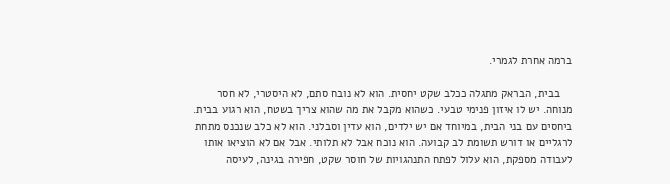ברמה אחרת לגמרי.

    בבית, הבראק מתגלה ככלב שקט יחסית. הוא לא נובח סתם, לא היסטרי, לא חסר מנוחה. יש לו איזון פנימי טבעי. כשהוא מקבל את מה שהוא צריך בשטח, הוא רגוע בבית. ביחסים עם בני הבית, במיוחד אם יש ילדים, הוא עדין וסבלני. הוא לא כלב שנכנס מתחת לרגליים או דורש תשומת לב קבועה. הוא נוכח אבל לא תלותי. אבל אם לא הוציאו אותו לעבודה מספקת, הוא עלול לפתח התנהגויות של חוסר שקט, חפירה בגינה, לעיסה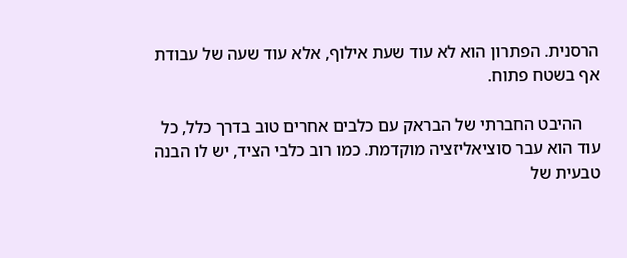הרסנית. הפתרון הוא לא עוד שעת אילוף, אלא עוד שעה של עבודת אף בשטח פתוח.

    ההיבט החברתי של הבראק עם כלבים אחרים טוב בדרך כלל, כל עוד הוא עבר סוציאליזציה מוקדמת. כמו רוב כלבי הציד, יש לו הבנה טבעית של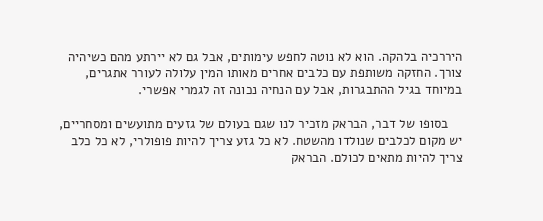היררכיה בלהקה. הוא לא נוטה לחפש עימותים, אבל גם לא יירתע מהם כשיהיה צורך. החזקה משותפת עם כלבים אחרים מאותו המין עלולה לעורר אתגרים, במיוחד בגיל ההתבגרות, אבל עם הנחיה נכונה זה לגמרי אפשרי.

    בסופו של דבר, הבראק מזכיר לנו שגם בעולם של גזעים מתועשים ומסחריים, יש מקום לכלבים שנולדו מהשטח. לא כל גזע צריך להיות פופולרי, לא כל כלב צריך להיות מתאים לכולם. הבראק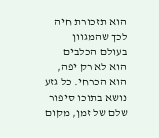הוא תזכורת חיה לכך שהמגוון בעולם הכלבים הוא לא רק יפה, הוא הכרחי. כל גזע נושא בתוכו סיפור שלם של זמן, מקום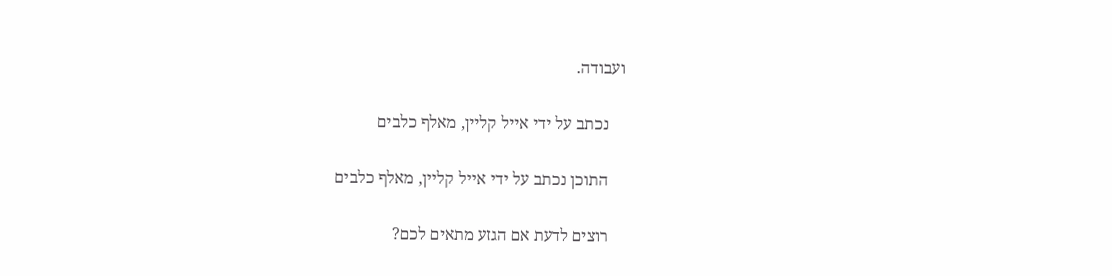ועבודה.

    נכתב על ידי אייל קליין, מאלף כלבים

    התוכן נכתב על ידי אייל קליין, מאלף כלבים

    רוצים לדעת אם הגזע מתאים לכם?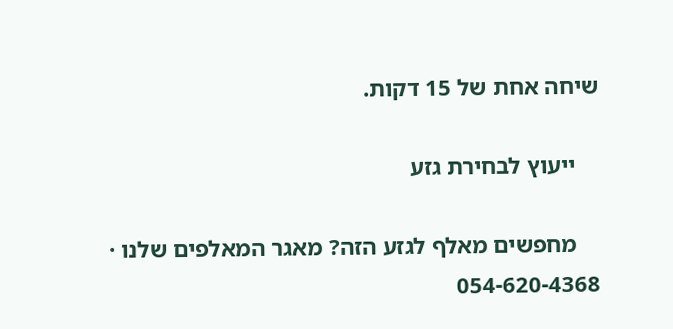שיחה אחת של 15 דקות.

    ייעוץ לבחירת גזע

    מחפשים מאלף לגזע הזה? מאגר המאלפים שלנו · 054-620-4368